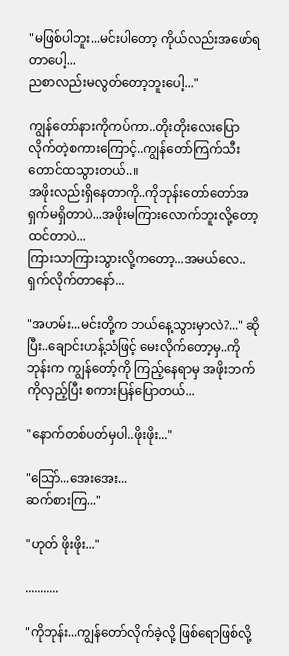"မဖြစ်ပါဘူး...မင်းပါတော့ ကိုယ်လည်းအဖော်ရတာပေါ့...
ညစာလည်းမလွတ်တော့ဘူးပေါ့..."

ကျွန်တော်နားကိုကပ်ကာ..တိုးတိုးလေးပြောလိုက်တဲ့စကားကြောင့်..ကျွန်တော်ကြက်သီးတောင်ထသွားတယ်..။
အဖိုးလည်းရှိနေတာကို..ကိုဘုန်းတော်တော်အရှက်မရှိတာပဲ...အဖိုးမကြားလောက်ဘူးလို့တော့ထင်တာပဲ...
ကြားသာကြားသွားလို့ကတော့...အမယ်လေ..ရှက်လိုက်တာနော်...

"အဟမ်း...မင်းတို့က ဘယ်နေ့သွားမှာလဲ?..." ဆိုပြီး..ချောင်းဟန့်သံဖြင့် မေးလိုက်တော့မှ..ကိုဘုန်းက ကျွန်တော့်ကို ကြည့်နေရာမှ အဖိုးဘက်ကိုလှည့်ပြီး စကားပြန်ပြောတယ်...

"နောက်တစ်ပတ်မှပါ..ဖိုးဖိုး..."

"သြော်...အေးအေး...
ဆက်စားကြ..."

"ဟုတ် ဖိုးဖိုး..."

...........

"ကိုဘုန်း...ကျွန်တော်လိုက်ခဲ့လို့ ဖြစ်ရောဖြစ်လို့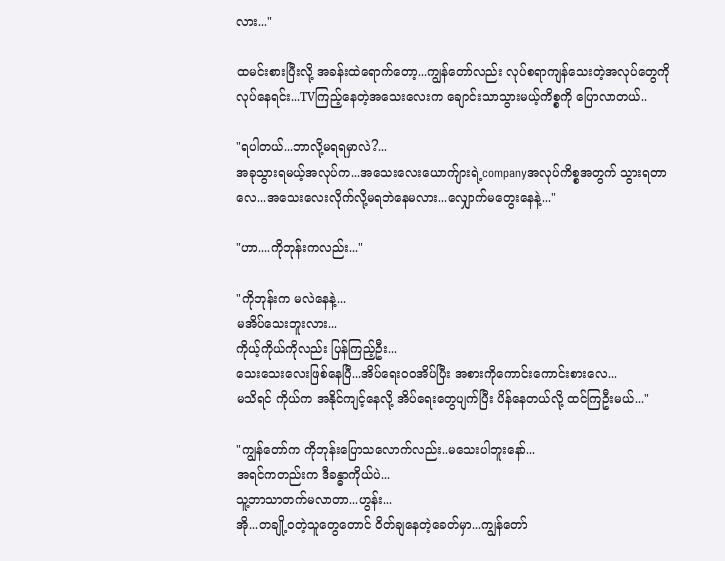လား..."

ထမင်းစားပြီးလို့ အခန်းထဲရောက်တော့...ကျွန်တော်လည်း လုပ်စရာကျန်သေးတဲ့အလုပ်တွေကို လုပ်နေရင်း...TVကြည့်နေတဲ့အသေးလေးက ချောင်းသာသွားမယ့်ကိစ္စကို ပြောလာတယ်..

"ရပါတယ်...ဘာလို့မရရမှာလဲ?...
အခုသွားရမယ့်အလုပ်က...အသေးလေးယောက်ျားရဲ့companyအလုပ်ကိစ္စအတွက် သွားရတာလေ...အသေးလေးလိုက်လို့မရဘဲနေမလား...လျှောက်မတွေးနေနဲ့..."

"ဟာ....ကိုဘုန်းကလည်း..."

"ကိုဘုန်းက မလဲနေနဲ့...
မအိပ်သေးဘူးလား...
ကိုယ့်ကိုယ်ကိုလည်း ပြန်ကြည့်ဦး...
သေးသေးလေးဖြစ်နေပြီ...အိပ်ရေးဝဝအိပ်ပြီး အစားကိုကောင်းကောင်းစားလေ...
မသိရင် ကိုယ်က အနိုင်ကျင့်နေလို့ အိပ်ရေးတွေပျက်ပြီး ပိန်နေတယ်လို့ ထင်ကြဦးမယ်..."

"ကျွန်တော်က ကိုဘုန်းပြောသလောက်လည်း..မသေးပါဘူးနော်...
အရင်ကတည်းက ဒီခန္ဓာကိုယ်ပဲ...
သူ့ဘာသာတက်မလာတာ...ဟွန်း...
အို...တချို့ဝတဲ့သူတွေတောင် ဝိတ်ချနေတဲ့ခေတ်မှာ...ကျွန်တော်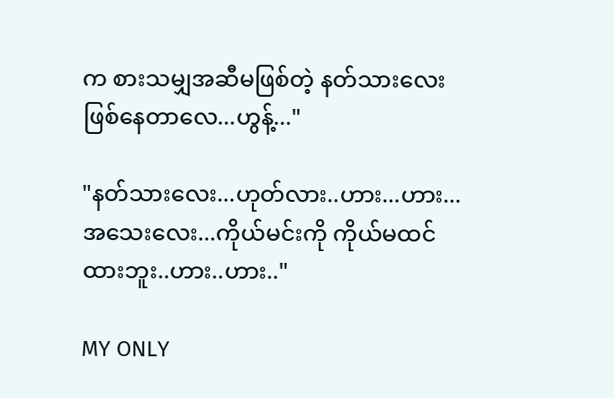က စားသမျှအဆီမဖြစ်တဲ့ နတ်သားလေး ဖြစ်နေတာလေ...ဟွန့်..."

"နတ်သားလေး...ဟုတ်လား..ဟား...ဟား...
အသေးလေး...ကိုယ်မင်းကို ကိုယ်မထင်ထားဘူး..ဟား..ဟား.."

MY ONLY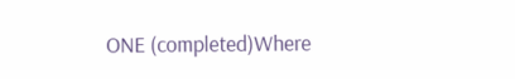ONE (completed)Where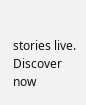stories live. Discover now